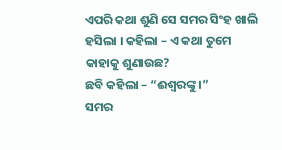ଏପରି କଥା ଶୁଣି ସେ ସମର ସିଂହ ଖାଲି ହସିଲା । କହିଲା – ଏ କଥା ତୁମେ କାହାକୁ ଶୁଣାଉଛ?
ଛବି କହିଲା – “ଈଶ୍ୱରଙ୍କୁ ।”
ସମର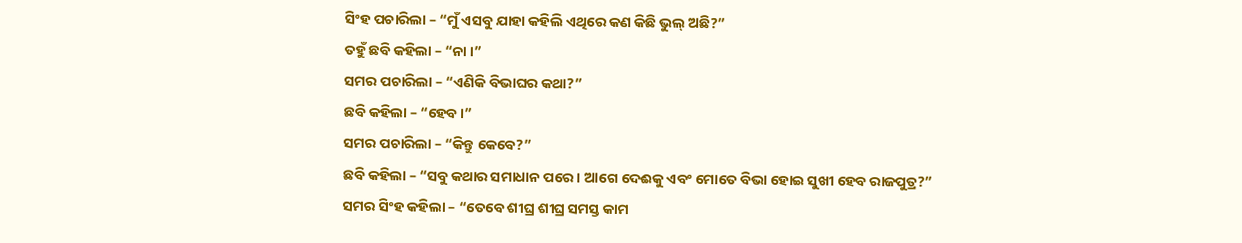ସିଂହ ପଚାରିଲା – “ମୁଁ ଏସବୁ ଯାହା କହିଲି ଏଥିରେ କଣ କିଛି ଭୁଲ୍ ଅଛି?”
ତହୁଁ ଛବି କହିଲା – “ନା ।”
ସମର ପଚାରିଲା – “ଏଣିକି ବିଭାଘର କଥା?”
ଛବି କହିଲା – “ହେବ ।”
ସମର ପଚାରିଲା – “କିନ୍ତୁ କେବେ?”
ଛବି କହିଲା – “ସବୁ କଥାର ସମାଧାନ ପରେ । ଆଗେ ଦେଈକୁ ଏବଂ ମୋତେ ବିଭା ହୋଇ ସୁଖୀ ହେବ ରାଜପୁତ୍ର?”
ସମର ସିଂହ କହିଲା – “ତେବେ ଶୀଘ୍ର ଶୀଘ୍ର ସମସ୍ତ କାମ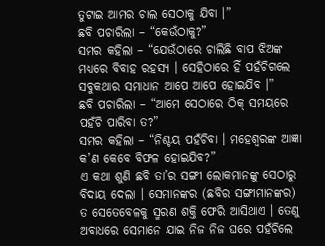ତୁଟାଇ ଆମର ଚାଲ ସେଠାକୁ ଯିବା ।”
ଛବି ପଚାରିଲା – “କେଉଁଠାକୁ?”
ସମର କହିଲା – “ଯେଉଁଠାରେ ଚାଲିଛି ବାପ ଝିଅଙ୍କ ମଧ୍ୟରେ ବିବାହ ରହସ୍ୟ । ସେହିଠାରେ ହିଁ ପହଁଚିଗଲେ ସବୁକଥାର ସମାଧାନ ଆପେ ଆପେ ହୋଇଯିବ ।”
ଛବି ପଚାରିଲା – “ଆମେ ସେଠାରେ ଠିକ୍ ସମୟରେ ପହଁଚି ପାରିବା ତ?”
ସମର କହିଲା – “ନିଶ୍ଚୟ ପହଁଚିବା । ମହେଶ୍ୱରଙ୍କ ଆଜ୍ଞା କ’ଣ କେବେ ବିଫଳ ହୋଇଯିବ?”
ଏ କଥା ଶୁଣି ଛବି ତା’ର ସଙ୍ଗୀ ଲୋକମାନଙ୍କୁ ସେଠାରୁ ବିଦାୟ ଦେଲା । ସେମାନଙ୍କର (ଛବିର ସଙ୍ଗୀମାନଙ୍କର) ତ ସେତେବେଳକୁ ସ୍ମରଣ ଶକ୍ତି ଫେରି ଆସିଥାଏ । ତେଣୁ ଅବାଧରେ ସେମାନେ ଯାଇ ନିଜ ନିଜ ଘରେ ପହଁଚିଲେ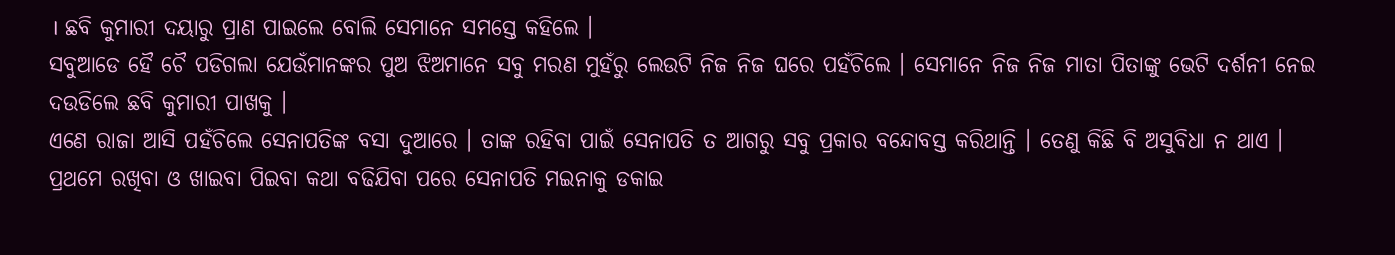। ଛବି କୁମାରୀ ଦୟାରୁ ପ୍ରାଣ ପାଇଲେ ବୋଲି ସେମାନେ ସମସ୍ତେ କହିଲେ ।
ସବୁଆଡେ ହୈ ଚୈ ପଡିଗଲା ଯେଉଁମାନଙ୍କର ପୁଅ ଝିଅମାନେ ସବୁ ମରଣ ମୁହଁରୁ ଲେଉଟି ନିଜ ନିଜ ଘରେ ପହଁଚିଲେ । ସେମାନେ ନିଜ ନିଜ ମାତା ପିତାଙ୍କୁ ଭେଟି ଦର୍ଶନୀ ନେଇ ଦଉଡିଲେ ଛବି କୁମାରୀ ପାଖକୁ ।
ଏଣେ ରାଜା ଆସି ପହଁଚିଲେ ସେନାପତିଙ୍କ ବସା ଦୁଆରେ । ତାଙ୍କ ରହିବା ପାଇଁ ସେନାପତି ତ ଆଗରୁ ସବୁ ପ୍ରକାର ବନ୍ଦୋବସ୍ତ କରିଥାନ୍ତି । ତେଣୁ କିଛି ବି ଅସୁବିଧା ନ ଥାଏ । ପ୍ରଥମେ ରଖିବା ଓ ଖାଇବା ପିଇବା କଥା ବଢିଯିବା ପରେ ସେନାପତି ମଇନାକୁ ଡକାଇ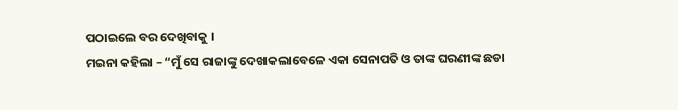ପଠାଇଲେ ବର ଦେଖିବାକୁ ।
ମଇନା କହିଲା – “ମୁଁ ସେ ରାଜାଙ୍କୁ ଦେଖାକଲାବେଳେ ଏକା ସେନାପତି ଓ ତାଙ୍କ ଘରଣୀଙ୍କ ଛଡା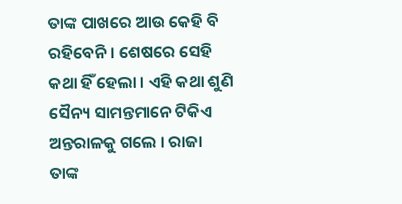ତାଙ୍କ ପାଖରେ ଆଉ କେହି ବି ରହିବେନି । ଶେଷରେ ସେହି କଥା ହିଁ ହେଲା । ଏହି କଥା ଶୁଣି ସୈନ୍ୟ ସାମନ୍ତମାନେ ଟିକିଏ ଅନ୍ତରାଳକୁ ଗଲେ । ରାଜା ତାଙ୍କ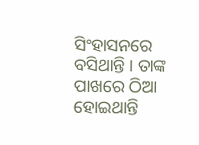ସିଂହାସନରେ ବସିଥାନ୍ତି । ତାଙ୍କ ପାଖରେ ଠିଆ ହୋଇଥାନ୍ତି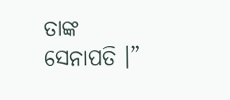ତାଙ୍କ ସେନାପତି ।”